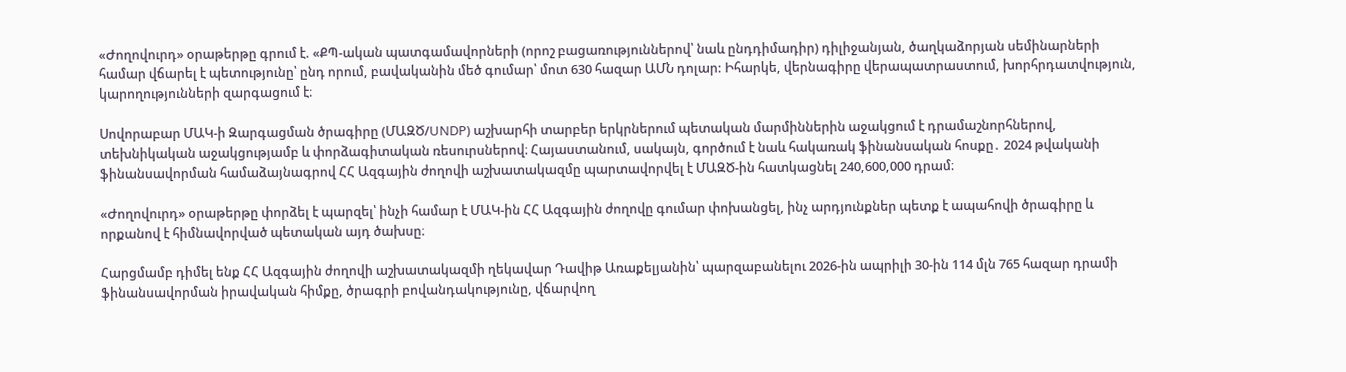«Ժողովուրդ» օրաթերթը գրում է. «ՔՊ-ական պատգամավորների (որոշ բացառություններով՝ նաև ընդդիմադիր) դիլիջանյան, ծաղկաձորյան սեմինարների համար վճարել է պետությունը՝ ընդ որում, բավականին մեծ գումար՝ մոտ 630 հազար ԱՄՆ դոլար: Իհարկե, վերնագիրը վերապատրաստում, խորհրդատվություն, կարողությունների զարգացում է։

Սովորաբար ՄԱԿ-ի Զարգացման ծրագիրը (ՄԱԶԾ/UNDP) աշխարհի տարբեր երկրներում պետական մարմիններին աջակցում է դրամաշնորհներով, տեխնիկական աջակցությամբ և փորձագիտական ռեսուրսներով։ Հայաստանում, սակայն, գործում է նաև հակառակ ֆինանսական հոսքը․ 2024 թվականի ֆինանսավորման համաձայնագրով ՀՀ Ազգային ժողովի աշխատակազմը պարտավորվել է ՄԱԶԾ-ին հատկացնել 240,600,000 դրամ։

«Ժողովուրդ» օրաթերթը փորձել է պարզել՝ ինչի համար է ՄԱԿ-ին ՀՀ Ազգային ժողովը գումար փոխանցել, ինչ արդյունքներ պետք է ապահովի ծրագիրը և որքանով է հիմնավորված պետական այդ ծախսը։

Հարցմամբ դիմել ենք ՀՀ Ազգային ժողովի աշխատակազմի ղեկավար Դավիթ Առաքելյանին՝ պարզաբանելու 2026-ին ապրիլի 30-ին 114 մլն 765 հազար դրամի ֆինանսավորման իրավական հիմքը, ծրագրի բովանդակությունը, վճարվող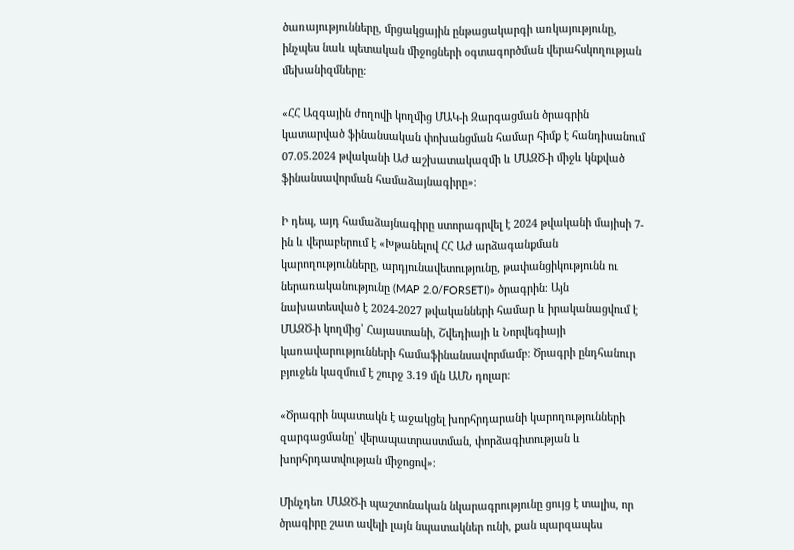ծառայությունները, մրցակցային ընթացակարգի առկայությունը, ինչպես նաև պետական միջոցների օգտագործման վերահսկողության մեխանիզմները։

«ՀՀ Ազգային ժողովի կողմից ՄԱԿ-ի Զարգացման ծրագրին կատարված ֆինանսական փոխանցման համար հիմք է հանդիսանում 07.05.2024 թվականի ԱԺ աշխատակազմի և ՄԱԶԾ-ի միջև կնքված ֆինանսավորման համաձայնագիրը»։

Ի դեպ, այդ համաձայնագիրը ստորագրվել է 2024 թվականի մայիսի 7-ին և վերաբերում է «Խթանելով ՀՀ ԱԺ արձագանքման կարողությունները, արդյունավետությունը, թափանցիկությունն ու ներառականությունը (MAP 2.0/FORSETI)» ծրագրին։ Այն նախատեսված է 2024-2027 թվականների համար և իրականացվում է ՄԱԶԾ-ի կողմից՝ Հայաստանի, Շվեդիայի և Նորվեգիայի կառավարությունների համաֆինանսավորմամբ։ Ծրագրի ընդհանուր բյուջեն կազմում է շուրջ 3.19 մլն ԱՄՆ դոլար։

«Ծրագրի նպատակն է աջակցել խորհրդարանի կարողությունների զարգացմանը՝ վերապատրաստման, փորձագիտության և խորհրդատվության միջոցով»։

Մինչդեռ ՄԱԶԾ-ի պաշտոնական նկարագրությունը ցույց է տալիս, որ ծրագիրը շատ ավելի լայն նպատակներ ունի, քան պարզապես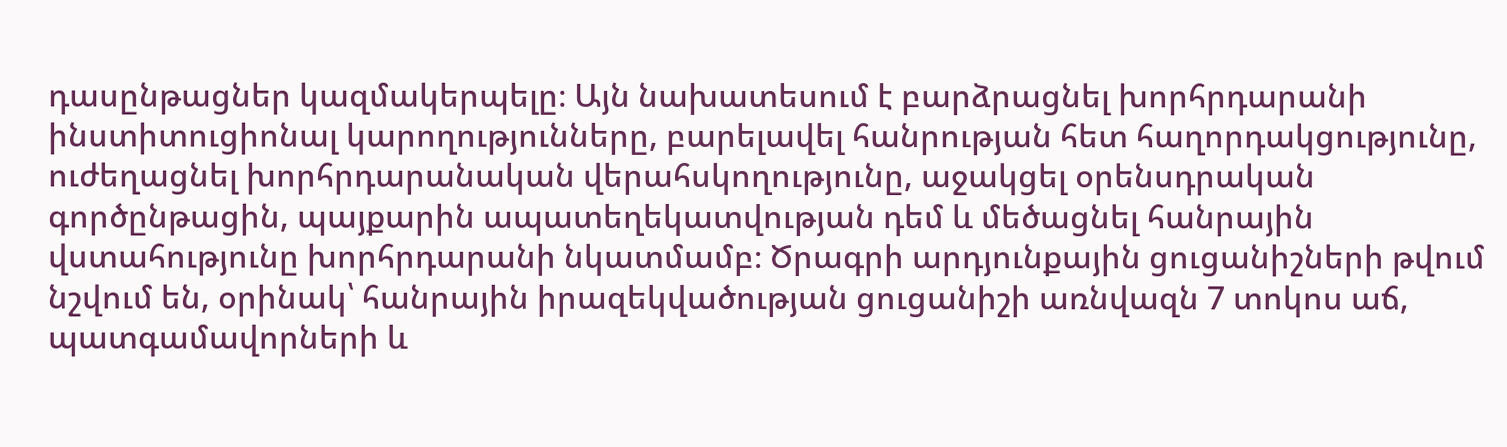դասընթացներ կազմակերպելը։ Այն նախատեսում է բարձրացնել խորհրդարանի ինստիտուցիոնալ կարողությունները, բարելավել հանրության հետ հաղորդակցությունը, ուժեղացնել խորհրդարանական վերահսկողությունը, աջակցել օրենսդրական գործընթացին, պայքարին ապատեղեկատվության դեմ և մեծացնել հանրային վստահությունը խորհրդարանի նկատմամբ։ Ծրագրի արդյունքային ցուցանիշների թվում նշվում են, օրինակ՝ հանրային իրազեկվածության ցուցանիշի առնվազն 7 տոկոս աճ, պատգամավորների և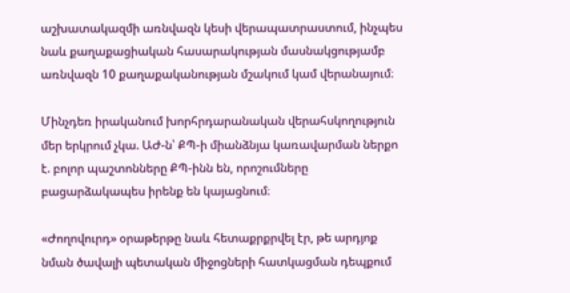աշխատակազմի առնվազն կեսի վերապատրաստում, ինչպես նաև քաղաքացիական հասարակության մասնակցությամբ առնվազն 10 քաղաքականության մշակում կամ վերանայում։

Մինչդեռ իրականում խորհրդարանական վերահսկողություն մեր երկրում չկա. ԱԺ-ն՝ ՔՊ-ի միանձնյա կառավարման ներքո է. բոլոր պաշտոնները ՔՊ-ինն են, որոշումները բացարձակապես իրենք են կայացնում։

«Ժողովուրդ» օրաթերթը նաև հետաքրքրվել էր, թե արդյոք նման ծավալի պետական միջոցների հատկացման դեպքում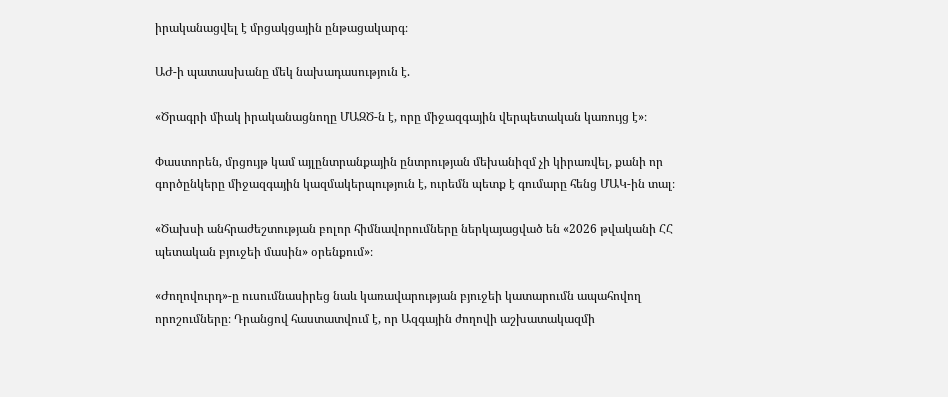իրականացվել է մրցակցային ընթացակարգ։

ԱԺ-ի պատասխանը մեկ նախադասություն է.

«Ծրագրի միակ իրականացնողը ՄԱԶԾ-ն է, որը միջազգային վերպետական կառույց է»։

Փաստորեն, մրցույթ կամ այլընտրանքային ընտրության մեխանիզմ չի կիրառվել, քանի որ գործընկերը միջազգային կազմակերպություն է, ուրեմն պետք է գումարը հենց ՄԱԿ-ին տալ։

«Ծախսի անհրաժեշտության բոլոր հիմնավորումները ներկայացված են «2026 թվականի ՀՀ պետական բյուջեի մասին» օրենքում»։

«Ժողովուրդ»-ը ուսումնասիրեց նաև կառավարության բյուջեի կատարումն ապահովող որոշումները։ Դրանցով հաստատվում է, որ Ազգային ժողովի աշխատակազմի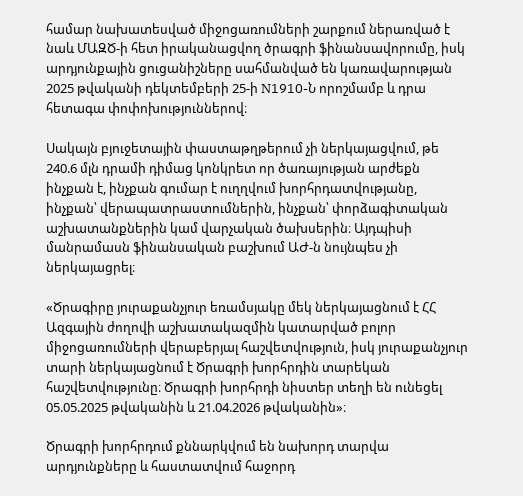համար նախատեսված միջոցառումների շարքում ներառված է նաև ՄԱԶԾ-ի հետ իրականացվող ծրագրի ֆինանսավորումը, իսկ արդյունքային ցուցանիշները սահմանված են կառավարության 2025 թվականի դեկտեմբերի 25-ի N1910-Ն որոշմամբ և դրա հետագա փոփոխություններով։

Սակայն բյուջետային փաստաթղթերում չի ներկայացվում, թե 240.6 մլն դրամի դիմաց կոնկրետ որ ծառայության արժեքն ինչքան է, ինչքան գումար է ուղղվում խորհրդատվությանը, ինչքան՝ վերապատրաստումներին, ինչքան՝ փորձագիտական աշխատանքներին կամ վարչական ծախսերին։ Այդպիսի մանրամասն ֆինանսական բաշխում ԱԺ-ն նույնպես չի ներկայացրել։

«Ծրագիրը յուրաքանչյուր եռամսյակը մեկ ներկայացնում է ՀՀ Ազգային ժողովի աշխատակազմին կատարված բոլոր միջոցառումների վերաբերյալ հաշվետվություն, իսկ յուրաքանչյուր տարի ներկայացնում է Ծրագրի խորհրդին տարեկան հաշվետվությունը։ Ծրագրի խորհրդի նիստեր տեղի են ունեցել 05.05.2025 թվականին և 21.04.2026 թվականին»։

Ծրագրի խորհրդում քննարկվում են նախորդ տարվա արդյունքները և հաստատվում հաջորդ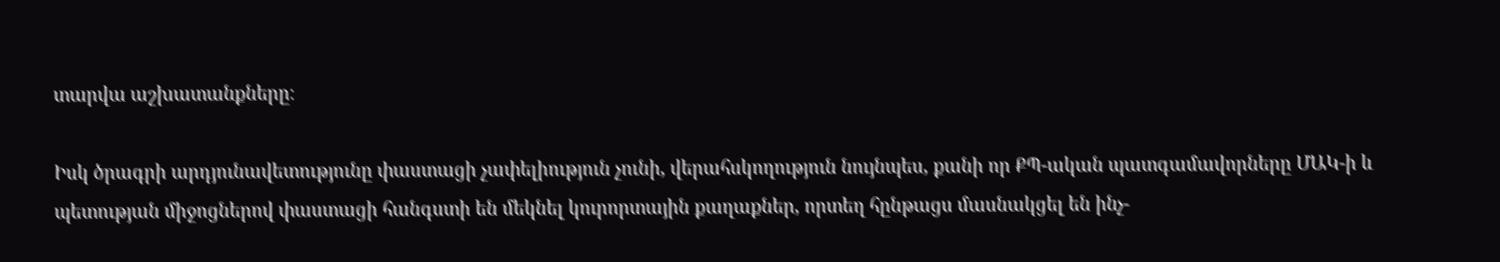տարվա աշխատանքները։

Իսկ ծրագրի արդյունավետությունը փաստացի չափելիություն չունի, վերահսկողություն նույնպես, քանի որ ՔՊ-ական պատգամավորները ՄԱԿ-ի և պետության միջոցներով փաստացի հանգստի են մեկնել կուրորտային քաղաքներ, որտեղ հընթացս մասնակցել են ինչ-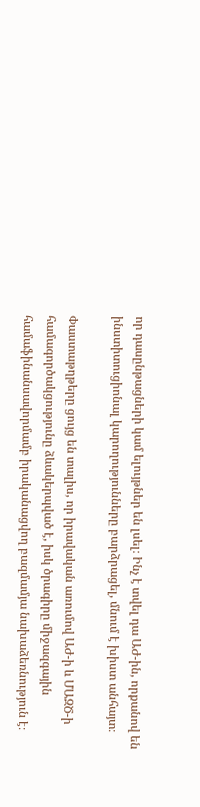որ դասընթացների կամ ելույթներ են լսել։ Ինչ է տվել դա ԱԺ-ին, որքանով են ինստիտուցիոնալ կարողությունները բարձրացել, մնում է խիստ անհայտ։

Փաստաթղթերը ցույց են տալիս, որ իրավական առումով ԱԺ-ի և ՄԱԶԾ-ի համագործակցությունը ձևակերպված է, իսկ ծրագիրը միջազգային համաֆինանսավորմամբ իրականացվող բազմամյա նախաձեռնություն է։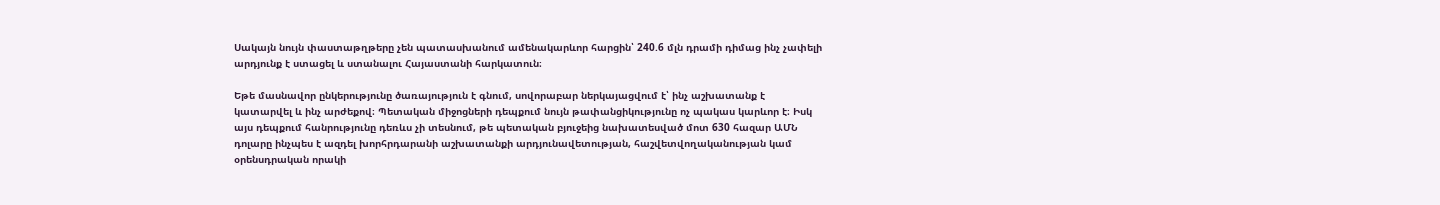Սակայն նույն փաստաթղթերը չեն պատասխանում ամենակարևոր հարցին՝ 240.6 մլն դրամի դիմաց ինչ չափելի արդյունք է ստացել և ստանալու Հայաստանի հարկատուն։

Եթե մասնավոր ընկերությունը ծառայություն է գնում, սովորաբար ներկայացվում է՝ ինչ աշխատանք է կատարվել և ինչ արժեքով։ Պետական միջոցների դեպքում նույն թափանցիկությունը ոչ պակաս կարևոր է։ Իսկ այս դեպքում հանրությունը դեռևս չի տեսնում, թե պետական բյուջեից նախատեսված մոտ 630 հազար ԱՄՆ դոլարը ինչպես է ազդել խորհրդարանի աշխատանքի արդյունավետության, հաշվետվողականության կամ օրենսդրական որակի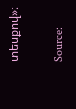տեսքով»։

Source: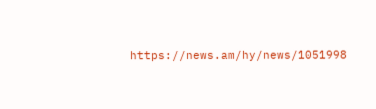https://news.am/hy/news/1051998